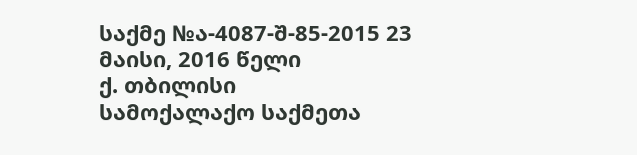საქმე №ა-4087-შ-85-2015 23 მაისი, 2016 წელი
ქ. თბილისი
სამოქალაქო საქმეთა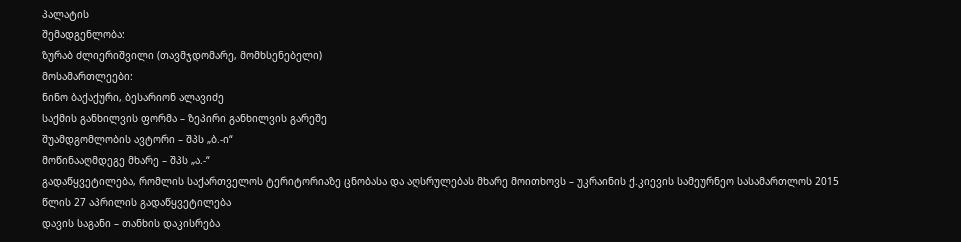პალატის
შემადგენლობა:
ზურაბ ძლიერიშვილი (თავმჯდომარე, მომხსენებელი)
მოსამართლეები:
ნინო ბაქაქური, ბესარიონ ალავიძე
საქმის განხილვის ფორმა – ზეპირი განხილვის გარეშე
შუამდგომლობის ავტორი – შპს „ბ.-ი“
მოწინააღმდეგე მხარე – შპს „ა.-“
გადაწყვეტილება, რომლის საქართველოს ტერიტორიაზე ცნობასა და აღსრულებას მხარე მოითხოვს – უკრაინის ქ.კიევის სამეურნეო სასამართლოს 2015 წლის 27 აპრილის გადაწყვეტილება
დავის საგანი – თანხის დაკისრება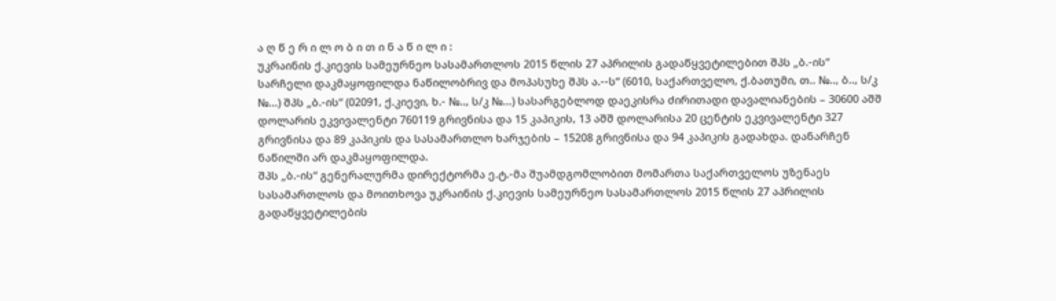ა ღ წ ე რ ი ლ ო ბ ი თ ი ნ ა წ ი ლ ი :
უკრაინის ქ.კიევის სამეურნეო სასამართლოს 2015 წლის 27 აპრილის გადაწყვეტილებით შპს „ბ.-ის“ სარჩელი დაკმაყოფილდა ნაწილობრივ და მოპასუხე შპს ა.--ს“ (6010, საქართველო, ქ.ბათუმი, თ.. №.., ბ.., ს/კ №...) შპს „ბ.-ის“ (02091, ქ.კიევი, ხ.- №.., ს/კ №...) სასარგებლოდ დაეკისრა ძირითადი დავალიანების – 30600 აშშ დოლარის ეკვივალენტი 760119 გრივნისა და 15 კაპიკის, 13 აშშ დოლარისა 20 ცენტის ეკვივალენტი 327 გრივნისა და 89 კაპიკის და სასამართლო ხარჯების – 15208 გრივნისა და 94 კაპიკის გადახდა. დანარჩენ ნაწილში არ დაკმაყოფილდა.
შპს „ბ.-ის“ გენერალურმა დირექტორმა ე.ტ.-მა შუამდგომლობით მომართა საქართველოს უზენაეს სასამართლოს და მოითხოვა უკრაინის ქ.კიევის სამეურნეო სასამართლოს 2015 წლის 27 აპრილის გადაწყვეტილების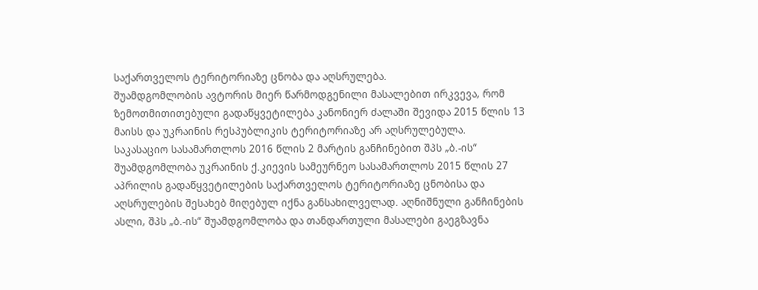საქართველოს ტერიტორიაზე ცნობა და აღსრულება.
შუამდგომლობის ავტორის მიერ წარმოდგენილი მასალებით ირკვევა, რომ ზემოთმითითებული გადაწყვეტილება კანონიერ ძალაში შევიდა 2015 წლის 13 მაისს და უკრაინის რესპუბლიკის ტერიტორიაზე არ აღსრულებულა.
საკასაციო სასამართლოს 2016 წლის 2 მარტის განჩინებით შპს „ბ.-ის“ შუამდგომლობა უკრაინის ქ.კიევის სამეურნეო სასამართლოს 2015 წლის 27 აპრილის გადაწყვეტილების საქართველოს ტერიტორიაზე ცნობისა და აღსრულების შესახებ მიღებულ იქნა განსახილველად. აღნიშნული განჩინების ასლი, შპს „ბ.-ის“ შუამდგომლობა და თანდართული მასალები გაეგზავნა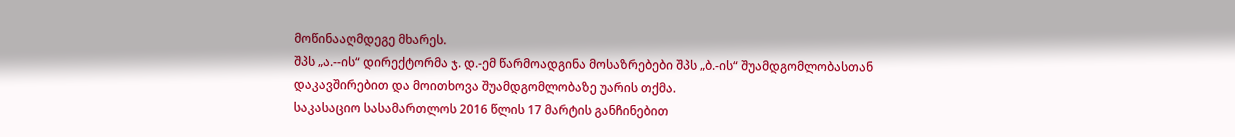მოწინააღმდეგე მხარეს.
შპს „ა.--ის“ დირექტორმა ჯ. დ.-ემ წარმოადგინა მოსაზრებები შპს „ბ.-ის“ შუამდგომლობასთან დაკავშირებით და მოითხოვა შუამდგომლობაზე უარის თქმა.
საკასაციო სასამართლოს 2016 წლის 17 მარტის განჩინებით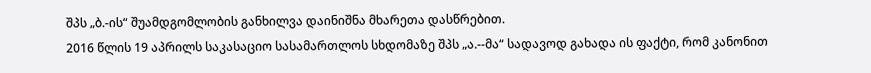შპს „ბ.-ის“ შუამდგომლობის განხილვა დაინიშნა მხარეთა დასწრებით.
2016 წლის 19 აპრილს საკასაციო სასამართლოს სხდომაზე შპს „ა.--მა“ სადავოდ გახადა ის ფაქტი, რომ კანონით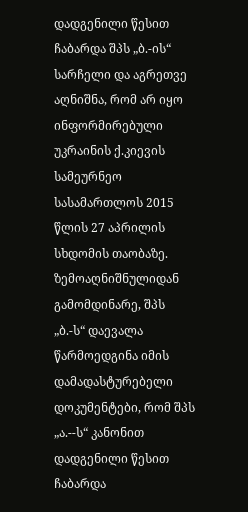დადგენილი წესით ჩაბარდა შპს „ბ.-ის“ სარჩელი და აგრეთვე აღნიშნა, რომ არ იყო ინფორმირებული უკრაინის ქ.კიევის სამეურნეო სასამართლოს 2015 წლის 27 აპრილის სხდომის თაობაზე.
ზემოაღნიშნულიდან გამომდინარე, შპს „ბ.-ს“ დაევალა წარმოედგინა იმის დამადასტურებელი დოკუმენტები, რომ შპს „ა.--ს“ კანონით დადგენილი წესით ჩაბარდა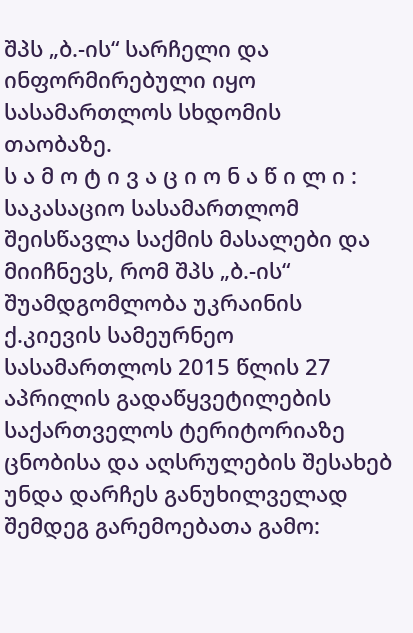შპს „ბ.-ის“ სარჩელი და ინფორმირებული იყო სასამართლოს სხდომის თაობაზე.
ს ა მ ო ტ ი ვ ა ც ი ო ნ ა წ ი ლ ი :
საკასაციო სასამართლომ შეისწავლა საქმის მასალები და მიიჩნევს, რომ შპს „ბ.-ის“ შუამდგომლობა უკრაინის ქ.კიევის სამეურნეო სასამართლოს 2015 წლის 27 აპრილის გადაწყვეტილების საქართველოს ტერიტორიაზე ცნობისა და აღსრულების შესახებ უნდა დარჩეს განუხილველად შემდეგ გარემოებათა გამო: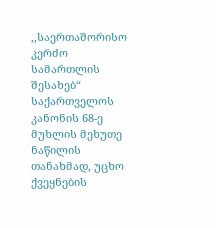,,საერთაშორისო კერძო სამართლის შესახებ“ საქართველოს კანონის 68-ე მუხლის მეხუთე ნაწილის თანახმად, უცხო ქვეყნების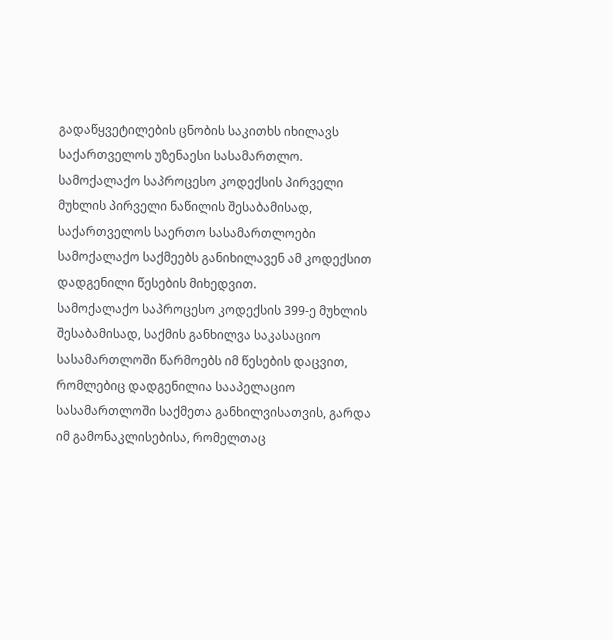გადაწყვეტილების ცნობის საკითხს იხილავს საქართველოს უზენაესი სასამართლო. სამოქალაქო საპროცესო კოდექსის პირველი მუხლის პირველი ნაწილის შესაბამისად, საქართველოს საერთო სასამართლოები სამოქალაქო საქმეებს განიხილავენ ამ კოდექსით დადგენილი წესების მიხედვით.
სამოქალაქო საპროცესო კოდექსის 399-ე მუხლის შესაბამისად, საქმის განხილვა საკასაციო სასამართლოში წარმოებს იმ წესების დაცვით, რომლებიც დადგენილია სააპელაციო სასამართლოში საქმეთა განხილვისათვის, გარდა იმ გამონაკლისებისა, რომელთაც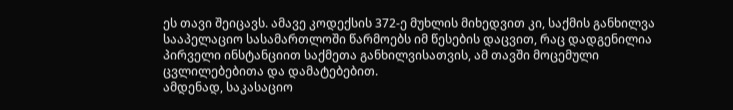ეს თავი შეიცავს. ამავე კოდექსის 372-ე მუხლის მიხედვით კი, საქმის განხილვა სააპელაციო სასამართლოში წარმოებს იმ წესების დაცვით, რაც დადგენილია პირველი ინსტანციით საქმეთა განხილვისათვის, ამ თავში მოცემული ცვლილებებითა და დამატებებით.
ამდენად, საკასაციო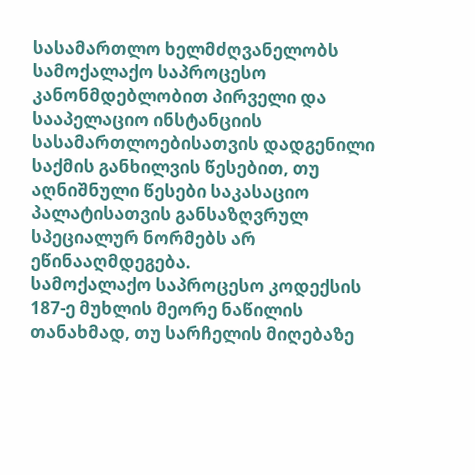სასამართლო ხელმძღვანელობს სამოქალაქო საპროცესო კანონმდებლობით პირველი და სააპელაციო ინსტანციის სასამართლოებისათვის დადგენილი საქმის განხილვის წესებით, თუ აღნიშნული წესები საკასაციო პალატისათვის განსაზღვრულ სპეციალურ ნორმებს არ ეწინააღმდეგება.
სამოქალაქო საპროცესო კოდექსის 187-ე მუხლის მეორე ნაწილის თანახმად, თუ სარჩელის მიღებაზე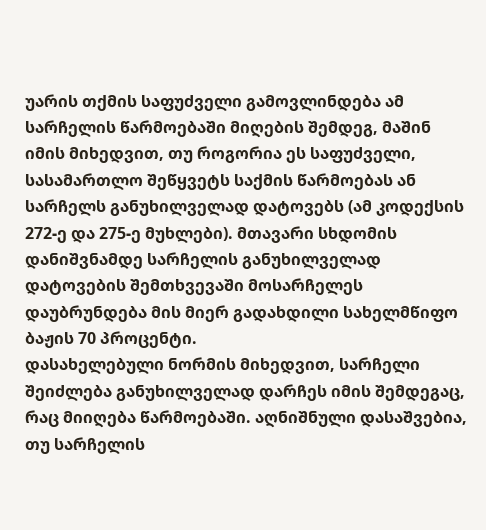უარის თქმის საფუძველი გამოვლინდება ამ სარჩელის წარმოებაში მიღების შემდეგ, მაშინ იმის მიხედვით, თუ როგორია ეს საფუძველი, სასამართლო შეწყვეტს საქმის წარმოებას ან სარჩელს განუხილველად დატოვებს (ამ კოდექსის 272-ე და 275-ე მუხლები). მთავარი სხდომის დანიშვნამდე სარჩელის განუხილველად დატოვების შემთხვევაში მოსარჩელეს დაუბრუნდება მის მიერ გადახდილი სახელმწიფო ბაჟის 70 პროცენტი.
დასახელებული ნორმის მიხედვით, სარჩელი შეიძლება განუხილველად დარჩეს იმის შემდეგაც, რაც მიიღება წარმოებაში. აღნიშნული დასაშვებია, თუ სარჩელის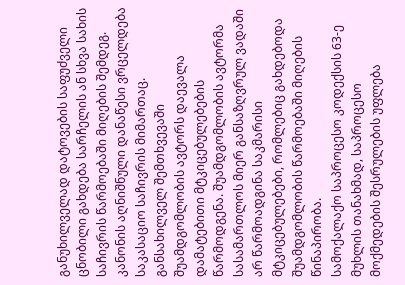განუხილველად დატოვების საფუძველი ცნობილი გახდება სარჩელის ან სხვა სახის საჩივრის წარმოებაში მიღების შემდეგ. კანონის აღნიშნული დანაწესი ვრცელდება საკასაციო საჩივრის მიმართაც.
განსახილველ შემთხვევაში შუამდგომლობის ავტორს დაევალა დამატებითი მტკიცებულებების წარმოდგენა. შუამდგომლობის ავტორმა სასამართლოს მიერ განსაზღვრულ ვადაში არ წარმოადგინა საკმარისი მტკიცებულებები, რომლებიც გახდებოდა შუამდგომლობის წარმოებაში მიღების წინაპირობა.
სამოქალაქო საპროცესო კოდექსის 63-ე მუხლის თანახმად, საპროცესო მოქმედების შესრულების უფლება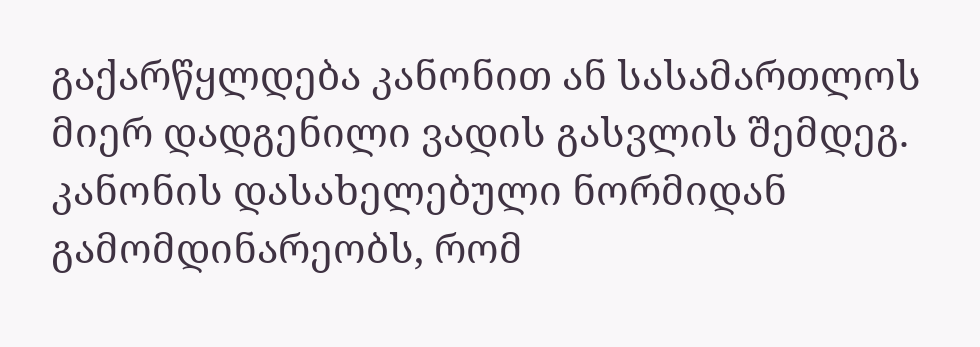გაქარწყლდება კანონით ან სასამართლოს მიერ დადგენილი ვადის გასვლის შემდეგ. კანონის დასახელებული ნორმიდან გამომდინარეობს, რომ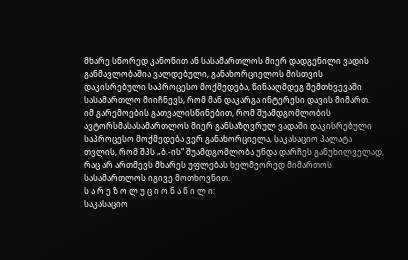მხარე სწორედ კანონით ან სასამართლოს მიერ დადგენილი ვადის განმავლობაშია ვალდებული, განახორციელოს მისთვის დაკისრებული საპროცესო მოქმედება, წინააღმდეგ შემთხვევაში სასამართლო მიიჩნევს, რომ მან დაკარგა ინტერესი დავის მიმართ.
იმ გარემოების გათვალისწინებით, რომ შუამდგომლობის ავტორსმასასამართლოს მიერ განსაზღვრულ ვადაში დაკისრებული საპროცესო მოქმედება ვერ განახორციელა, საკასაციო პალატა თვლის, რომ შპს „ბ.-ის“ შუამდგომლობა უნდა დარჩეს განუხილველად, რაც არ ართმევს მხარეს უფლებას ხელმეორედ მიმართოს სასამართლოს იგივე მოთხოვნით.
ს ა რ ე ზ ო ლ უ ც ი ო ნ ა წ ი ლ ი:
საკასაციო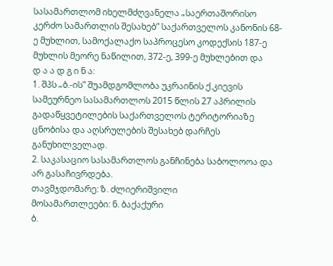სასამართლომ იხელმძღვანელა „საერთაშორისო კერძო სამართლის შესახებ“ საქართველოს კანონის 68-ე მუხლით, სამოქალაქო საპროცესო კოდექსის 187-ე მუხლის მეორე ნაწილით, 372-ე, 399-ე მუხლებით და
დ ა ა დ გ ი ნ ა:
1. შპს „ბ.-ის“ შუამდგომლობა უკრაინის ქ.კიევის სამეურნეო სასამართლოს 2015 წლის 27 აპრილის გადაწყვეტილების საქართველოს ტერიტორიაზე ცნობისა და აღსრულების შესახებ დარჩეს განუხილველად.
2. საკასაციო სასამართლოს განჩინება საბოლოოა და არ გასაჩივრდება.
თავმჯდომარე: ზ. ძლიერიშვილი
მოსამართლეები: ნ. ბაქაქური
ბ.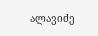ალავიძე